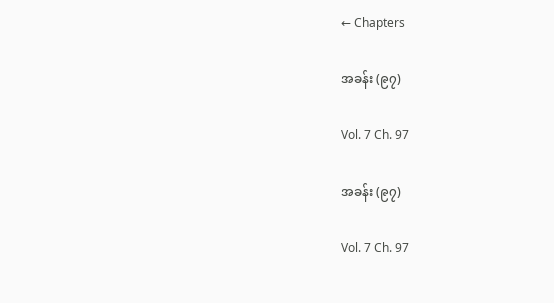← Chapters

အခန်း (၉၇)

Vol. 7 Ch. 97

အခန်း (၉၇)

Vol. 7 Ch. 97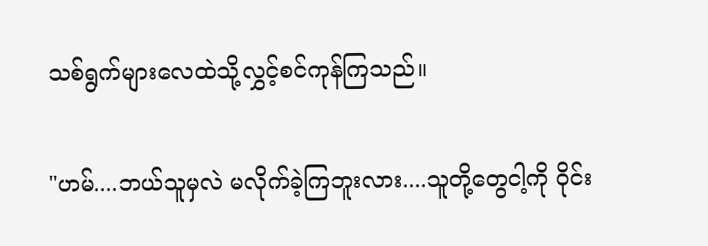သစ်ရွက်များလေထဲသို့လွှင့်စင်ကုန်ကြသည်။

"ဟမ်....ဘယ်သူမှလဲ မလိုက်ခဲ့ကြဘူးလား....သူတို့တွေငါ့ကို ဝိုင်း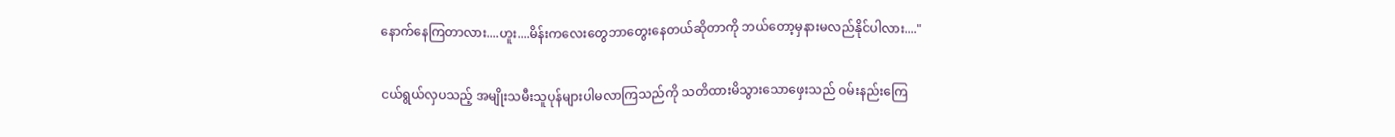နောက်နေကြတာလား....ဟူး....မိန်းကလေးတွေဘာတွေးနေတယ်ဆိုတာကို ဘယ်တော့မှနားမလည်နိုင်ပါလား...."

ငယ်ရွယ်လှပသည့် အမျိုးသမီးသူပုန်များပါမလာကြသည်ကို သတိထားမိသွားသောဖှေးသည် ဝမ်းနည်းကြေ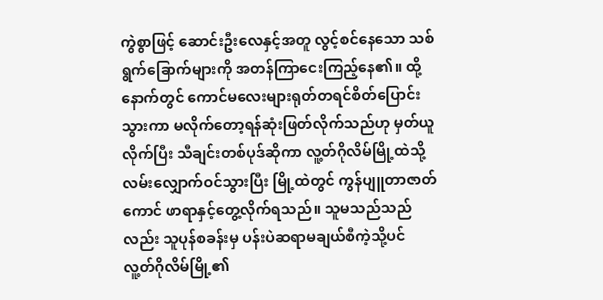ကွဲစွာဖြင့် ဆောင်းဦးလေနှင့်အတူ လွင့်စင်နေသော သစ်ရွက်ခြောက်များကို အတန်ကြာငေးကြည့်နေ၏။ ထို့နောက်တွင် ကောင်မလေးများရုတ်တရင်စိတ်ပြောင်းသွားကာ မလိုက်တော့ရန်ဆုံးဖြတ်လိုက်သည်ဟု မှတ်ယူလိုက်ပြီး သီချင်းတစ်ပုဒ်ဆိုကာ လူ့တ်ဂိုလိမ်မြို့ထဲသို့လမ်းလျှောက်ဝင်သွားပြီး မြို့ထဲတွင် ကွန်ပျူတာဇာတ်ကောင် ဖာရာနှင့်တွေ့လိုက်ရသည်။ သူမသည်သည်လည်း သူပုန်စခန်းမှ ပန်းပဲဆရာမချယ်စီကဲ့သို့ပင် လူ့တ်ဂိုလိမ်မြို့၏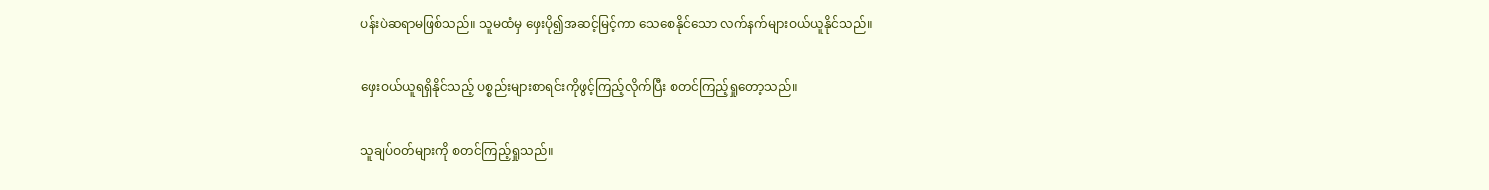ပန်းပဲဆရာမဖြစ်သည်။ သူမထံမှ ဖှေးပို၍အဆင့်မြင့်ကာ သေစေနိုင်သော လက်နက်များဝယ်ယူနိုင်သည်။

ဖှေးဝယ်ယူရရှိနိုင်သည့် ပစ္စည်းများစာရင်းကိုဖွင့်ကြည့်လိုက်ပြီး စတင်ကြည့်ရှုတော့သည်။

သူချပ်ဝတ်များကို စတင်ကြည့်ရှုသည်။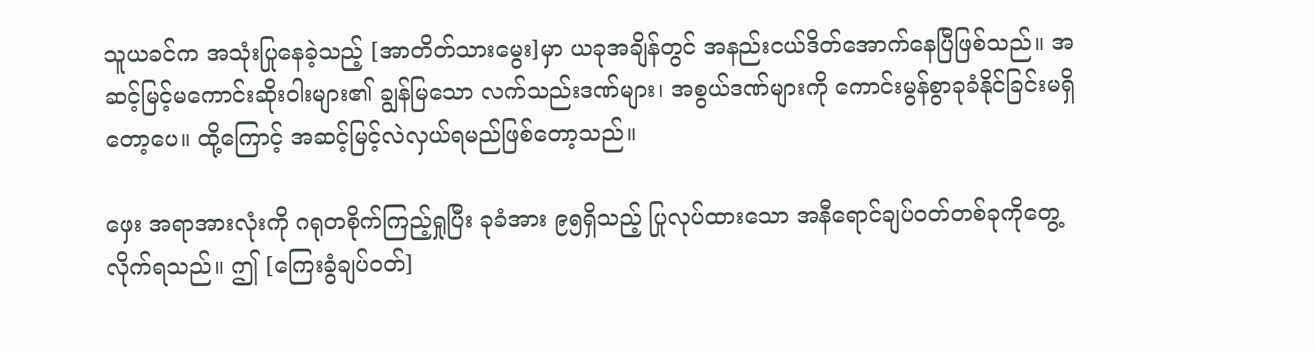သူယခင်က အသုံးပြုနေခဲ့သည့် [အာတိတ်သားမွေး]မှာ ယခုအချိန်တွင် အနည်းငယ်ဒိတ်အောက်နေပြီဖြစ်သည်။ အဆင့်မြင့်မကောင်းဆိုးဝါးများ၏ ချွန်မြသော လက်သည်းဒဏ်များ၊ အစွယ်ဒဏ်များကို ကောင်းမွန်စွာခုခံနိုင်ခြင်းမရှိတော့ပေ။ ထို့ကြောင့် အဆင့်မြင့်လဲလှယ်ရမည်ဖြစ်တော့သည်။

ဖှေး အရာအားလုံးကို ဂရုတစိုက်ကြည့်ရှုပြီး ခုခံအား ၉၅ရှိသည့် ပြုလုပ်ထားသော အနီရောင်ချပ်ဝတ်တစ်ခုကိုတွေ့လိုက်ရသည်။ ဤ [ကြေးခွံချပ်ဝတ်]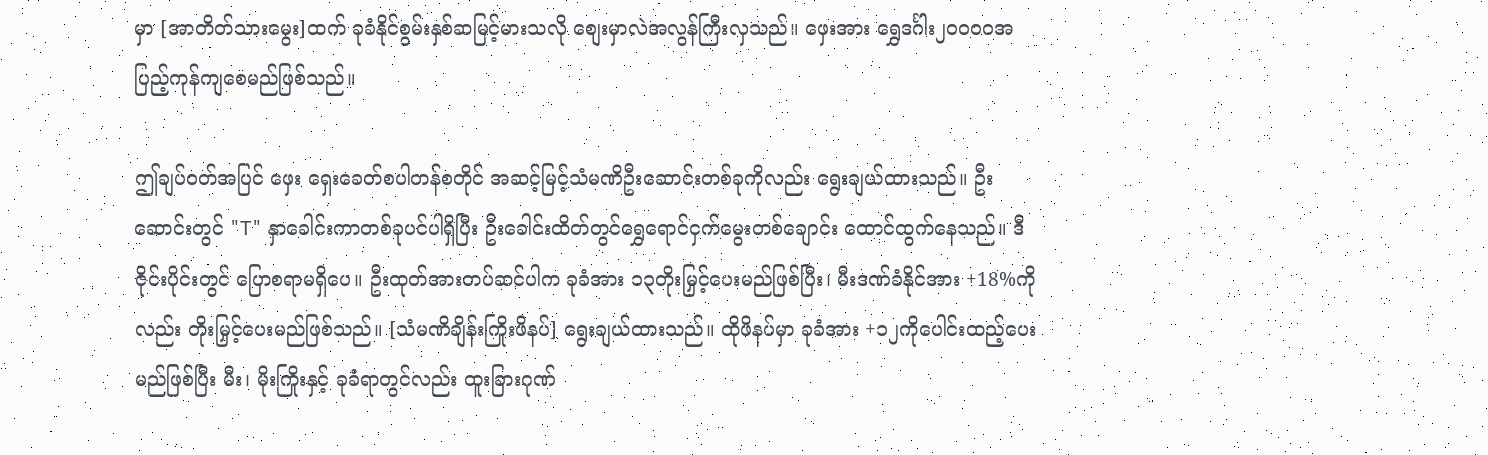မှာ [အာတိတ်သားမွေး]ထက် ခုခံနိုင်စွမ်းနှစ်ဆမြင့်မားသလို စျေးမှာလဲအလွန်ကြီးလှသည်။ ဖှေးအား ရွှေဒင်္ဂါး၂၀၀၀၀အပြည့်ကုန်ကျစေမည်ဖြစ်သည်။

ဤချပ်ဝတ်အပြင် ဖှေး ရှေးခေတ်စပါတန်စတိုင် အဆင့်မြင့်သံမဏိဦးဆောင်းတစ်ခုကိုလည်း ရွေးချယ်ထားသည်။ ဦးဆောင်းတွင် "T" နှာခေါင်းကာတစ်ခုပင်ပါရှိပြီး ဦးခေါင်းထိတ်တွင်ရွှေရောင်ငှက်မွေးတစ်ချောင်း ထောင်ထွက်နေသည်။ ဒီဇိုင်းပိုင်းတွင် ပြောစရာမရှိပေ။ ဦးထုတ်အားတပ်ဆင်ပါက ခုခံအား ၁၃တိုးမြှင့်ပေးမည်ဖြစ်ပြီး၊ မီးဒဏ်ခံနိုင်အား +18%ကိုလည်း တိုးမြှင့်ပေးမည်ဖြစ်သည်။ [သံမဏိချိန်းကြိုးဖိနပ်] ရွေးချယ်ထားသည်။ ထိုဖိနပ်မှာ ခုခံအား +၁၂ကိုပေါင်းထည့်ပေးမည်ဖြစ်ပြီး မီး၊ မိုးကြိုးနှင့် ခုခံရာတွင်လည်း ထူးခြားဂုဏ်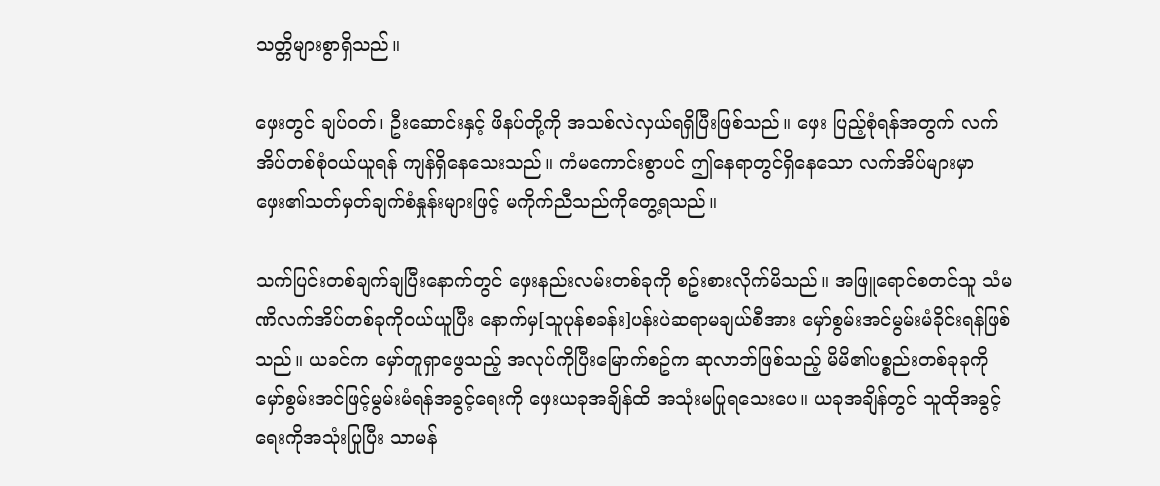သတ္တိများစွာရှိသည်။

ဖှေးတွင် ချပ်ဝတ်၊ ဦးဆောင်းနှင့် ဖိနပ်တို့ကို အသစ်လဲလှယ်ရရှိပြီးဖြစ်သည်။ ဖှေး ပြည့်စုံရန်အတွက် လက်အိပ်တစ်စုံဝယ်ယူရန် ကျန်ရှိနေသေးသည်။ ကံမကောင်းစွာပင် ဤနေရာတွင်ရှိနေသော လက်အိပ်များမှာ ဖှေး၏သတ်မှတ်ချက်စံနှုန်းများဖြင့် မကိုက်ညီသည်ကိုတွေ့ရသည်။

သက်ပြင်းတစ်ချက်ချပြီးနောက်တွင် ဖှေးနည်းလမ်းတစ်ခုကို စဥ်းစားလိုက်မိသည်။ အဖြူရောင်စတင်သူ သံမဏိလက်အိပ်တစ်ခုကိုဝယ်ယူပြီး နောက်မှ[သူပုန်စခန်း]ပန်းပဲဆရာမချယ်စီအား မှော်စွမ်းအင်မွမ်းမံခိုင်းရန်ဖြစ်သည်။ ယခင်က မှော်တူရှာဖွေသည့် အလုပ်ကိုပြီးမြောက်စဥ်က ဆုလာဘ်ဖြစ်သည့် မိမိ၏ပစ္စည်းတစ်ခုခုကို မှော်စွမ်းအင်ဖြင့်မွမ်းမံရန်အခွင့်ရေးကို ဖှေးယခုအချိန်ထိ အသုံးမပြုရသေးပေ။ ယခုအချိန်တွင် သူထိုအခွင့်ရေးကိုအသုံးပြုပြီး သာမန်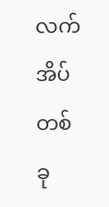လက်အိပ်တစ်ခု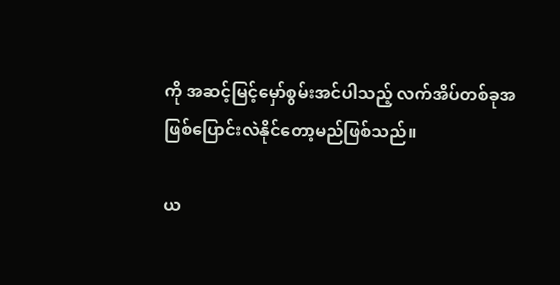ကို အဆင့်မြင့်မှော်စွမ်းအင်ပါသည့် လက်အိပ်တစ်ခုအဖြစ်ပြောင်းလဲနိုင်တော့မည်ဖြစ်သည်။

ယ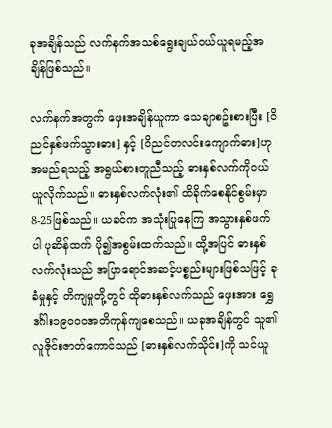ခုအချိန်သည် လက်နက်အသစ်ရွေးချယ်ဝယ်ယူရမည့်အချိန်ဖြစ်သည်။

လက်နက်အတွက် ဖှေးအချိန်ယူကာ သေချာစဥ်းစားပြီး [ဝိညင်နှစ်ဖက်သွားဓား] နှင့် [ဝိညင်တလင်းကျောက်ဓား]ဟု အမည်ရသည့် အရွယ်စားတူညီသည့် ဓားနှစ်လက်ကိုဝယ်ယူလိုက်သည်။ ဓားနှစ်လက်လုံး၏ ထိခိုက်စေနိုင်စွမ်းမှာ 8-25ဖြစ်သည်။ ယခင်က အသုံးပြုနေကြ အသွားနှစ်ဖက်ပါ ပုဆိန်ထက် ပို၍အစွမ်းထက်သည်။ ထို့အပြင် ဓားနှစ်လက်လုံးသည် အပြာရောင်အဆင့်ပစ္စည်းများဖြစ်သဖြင့် ခုခံမှုနှင့် တိကျမှုတို့တွင် ထိုဓားနှစ်လက်သည် ဖှေးအား ရွှေဒင်္ဂါး၁၉၀၀၀အတိကုန်ကျစေသည်။ ယခုအချိန်တွင် သူ၏ လူဇိုင်းဇာတ်ကောင်သည် [ဓားနှစ်လက်သိုင်း]ကို သင်ယူ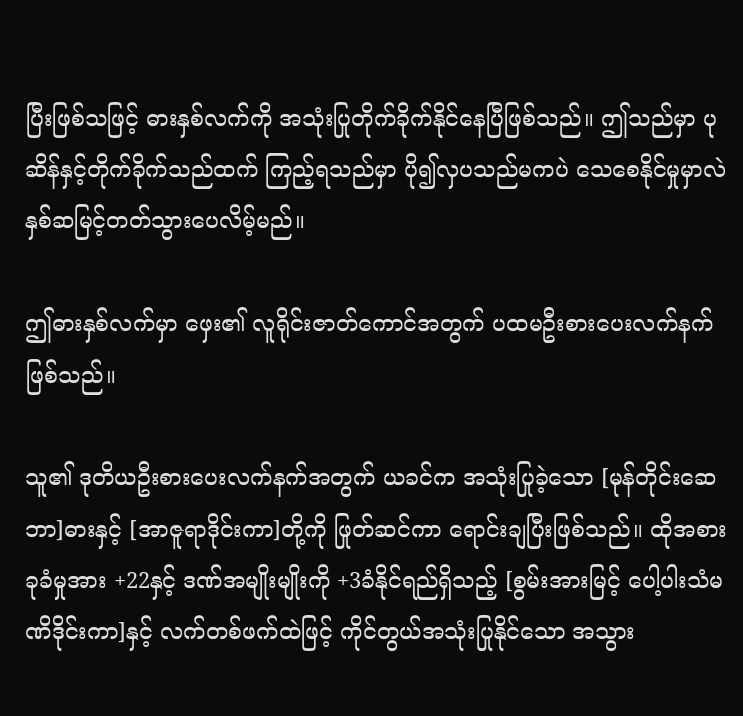ပြီးဖြစ်သဖြင့် ဓားနှစ်လက်ကို အသုံးပြုတိုက်ခိုက်နိုင်နေပြီဖြစ်သည်။ ဤသည်မှာ ပုဆိန်နှင့်တိုက်ခိုက်သည်ထက် ကြည့်ရသည်မှာ ပို၍လှပသည်မကပဲ သေစေနိုင်မှုမှာလဲ နှစ်ဆမြင့်တတ်သွားပေလိမ့်မည်။

ဤဓားနှစ်လက်မှာ ဖှေး၏ လူရိုင်းဇာတ်ကောင်အတွက် ပထမဦးစားပေးလက်နက်ဖြစ်သည်။

သူ၏ ဒုတိယဦးစားပေးလက်နက်အတွက် ယခင်က အသုံးပြုခဲ့သော [မုန်တိုင်းဆေဘာ]ဓားနှင့် [အာဇူရာဒိုင်းကာ]တို့ကို ဖြုတ်ဆင်ကာ ရောင်းချပြီးဖြစ်သည်။ ထိုအစား ခုခံမှုအား +22နှင့် ဒဏ်အမျိုးမျိုးကို +3ခံနိုင်ရည်ရှိသည့် [စွမ်းအားမြင့် ပေါ့ပါးသံမဏိဒိုင်းကာ]နှင့် လက်တစ်ဖက်ထဲဖြင့် ကိုင်တွယ်အသုံးပြုနိုင်သော အသွား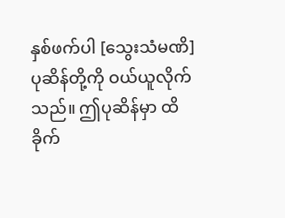နှစ်ဖက်ပါ [သွေးသံမဏိ]ပုဆိန်တို့ကို ဝယ်ယူလိုက်သည်။ ဤပုဆိန်မှာ ထိခိုက်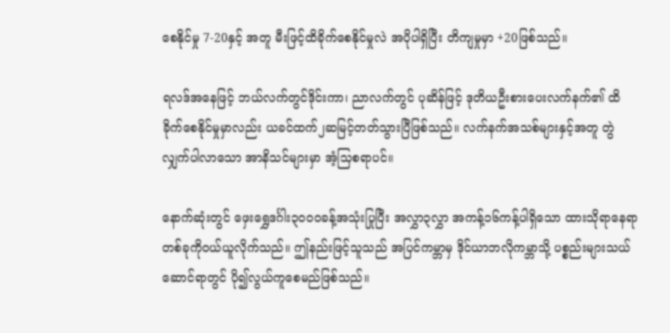စေနိုင်မှု 7-20နှင့် အတူ မီးဖြင့်ထိခိုက်စေနိုင်မှုလဲ အပိုပါရှိပြီး တိကျမှုမှာ +20ဖြစ်သည်။

ရလဒ်အနေဖြင့် ဘယ်လက်တွင်ဒိုင်းကာ၊ ညာလက်တွင် ပုဆိန်ဖြင့် ဒုတိယဦးစားပေးလက်နက်၏ ထိခိုက်စေနိုင်မှုမှာလည်း ယခင်ထက်၂ဆမြင့်တတ်သွားပြီဖြစ်သည်။ လက်နက်အသစ်များနှင့်အတူ တွဲလျှက်ပါလာသော အာနိသင်များမှာ အံ့သြစရာပင်။

နောက်ဆုံးတွင် ဖှေးရွှေဒင်္ဂါး၃၀၀၀ခန့်အသုံးပြုပြီး အလွှာ၃လွှာ အကန့်၁၆ကန့်ပါရှိသော ထားသိုရာနေရာတစ်ခုကိုဝယ်ယူလိုက်သည်။ ဤနည်းဖြင့်သူသည် အပြင်ကမ္ဘာမှ ဒိုင်ယာဘလိုကမ္ဘာသို့ ပစ္စည်းများသယ်ဆောင်ရာတွင် ပို၍လွယ်ကူစေမည်ဖြစ်သည်။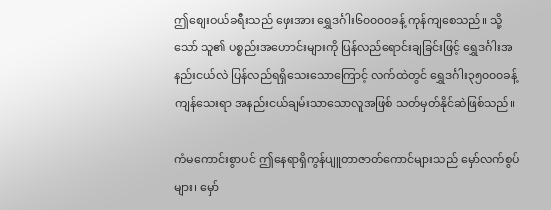ဤစျေးဝယ်ခရီးသည် ဖှေးအား ရွှေဒင်္ဂါး၆၀၀၀၀ခန့် ကုန်ကျစေသည်။ သို့သော် သူ၏ ပစ္စည်းအဟောင်းများကို ပြန်လည်ရောင်းချခြင်းဖြင့် ရွှေဒင်္ဂါးအနည်းငယ်လဲ ပြန်လည်ရရှိသေးသောကြောင့် လက်ထဲတွင် ရွှေဒင်္ဂါး၃၅၀၀၀ခန့်ကျန်သေးရာ အနည်းငယ်ချမ်းသာသောလူအဖြစ် သတ်မှတ်နိုင်ဆဲဖြစ်သည်။

ကံမကောင်းစွာပင် ဤနေရာရှိကွန်ပျူတာဇာတ်ကောင်များသည် မှော်လက်စွပ်များ၊ မှော်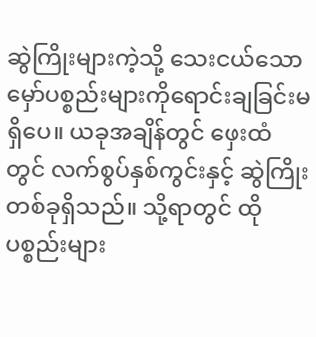ဆွဲကြိုးများကဲ့သို့ သေးငယ်သော မှော်ပစ္စည်းများကိုရောင်းချခြင်းမရှိပေ။ ယခုအချိန်တွင် ဖှေးထံတွင် လက်စွပ်နှစ်ကွင်းနှင့် ဆွဲကြိုးတစ်ခုရှိသည်။ သို့ရာတွင် ထိုပစ္စည်းများ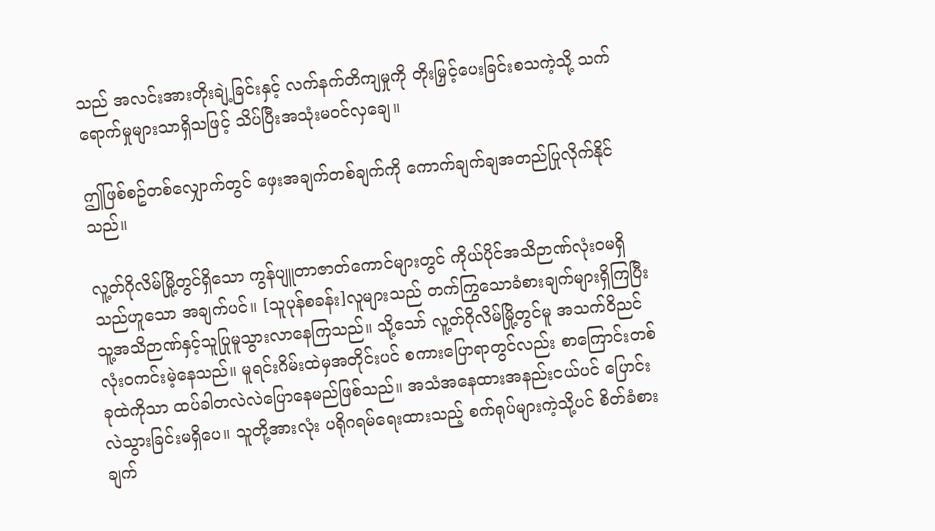သည် အလင်းအားတိုးချဲ့ခြင်းနှင့် လက်နက်တိကျမှုကို တိုးမြှင့်ပေးခြင်းစသကဲ့သို့ သက်ရောက်မှုများသာရှိသဖြင့် သိပ်ပြီးအသုံးမဝင်လှချေ။

ဤဖြစ်စဥ်တစ်လျှောက်တွင် ဖှေးအချက်တစ်ချက်ကို ကောက်ချက်ချအတည်ပြုလိုက်နိုင်သည်။

လူ့တ်ဂိုလိမ်မြို့တွင်ရှိသော ကွန်ပျူတာဇာတ်ကောင်များတွင် ကိုယ်ပိုင်အသိဉာဏ်လုံးဝမရှိသည်ဟူသော အချက်ပင်။ [သူပုန်စခန်း]လူများသည် တက်ကြွသောခံစားချက်များရှိကြပြီး သူ့အသိဉာဏ်နှင့်သူပြုမူသွားလာနေကြသည်။ သို့သော် လူ့တ်ဂိုလိမ်မြို့တွင်မူ အသက်ဝိညင်လုံးဝကင်းမဲ့နေသည်။ မူရင်းဂိမ်းထဲမှအတိုင်းပင် စကားပြောရာတွင်လည်း စာကြောင်းတစ်ခုထဲကိုသာ ထပ်ခါတလဲလဲပြောနေမည်ဖြစ်သည်။ အသံအနေထားအနည်းငယ်ပင် ပြောင်းလဲသွားခြင်းမရှိပေ။ သူတို့အားလုံး ပရိုဂရမ်ရေးထားသည့် စက်ရုပ်များကဲ့သို့ပင် စိတ်ခံစားချက်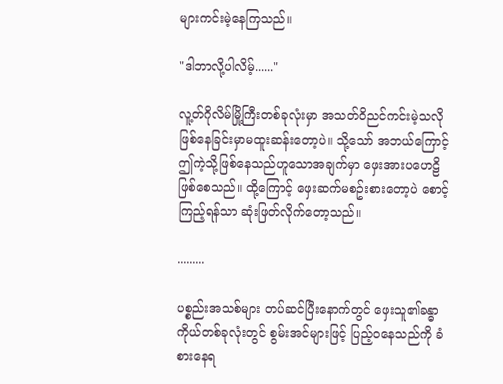များကင်းမဲ့နေကြသည်။

"ဒါဘာလို့ပါလိမ့်......"

လူ့တ်ဂိုလိမ်မြို့ကြီးတစ်ခုလုံးမှာ အသတ်ဝိညင်ကင်းမဲ့သလို ဖြစ်နေခြင်းမှာမထူးဆန်းတော့ပဲ။ သို့သော် အဘယ်ကြောင့်ဤကဲ့သို့ဖြစ်နေသည်ဟူသောအချက်မှာ ဖှေးအားပဟေဠိဖြစ်စေသည်။ ထို့ကြောင့် ဖှေးဆက်မစဥ်းစားတော့ပဲ စောင့်ကြည့်ရန်သာ ဆုံးဖြတ်လိုက်တော့သည်။

.........

ပစ္စည်းအသစ်များ တပ်ဆင်ပြီးနောက်တွင် ဖှေးသူ၏ခန္ဓာကိုယ်တစ်ခုလုံးတွင် စွမ်းအင်များဖြင့် ပြည့်ဝနေသည်ကို ခံစားနေရ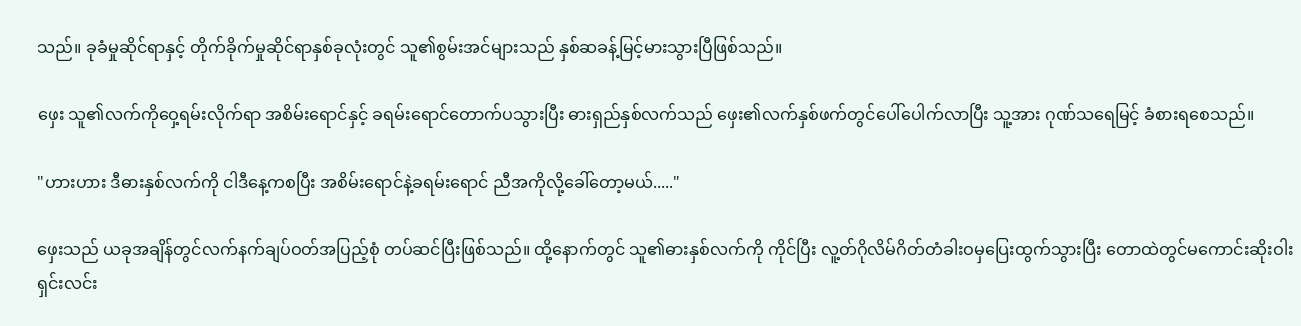သည်။ ခုခံမှုဆိုင်ရာနှင့် တိုက်ခိုက်မှုဆိုင်ရာနှစ်ခုလုံးတွင် သူ၏စွမ်းအင်များသည် နှစ်ဆခန့်မြင့်မားသွားပြီဖြစ်သည်။

ဖှေး သူ၏လက်ကိုဝှေ့ရမ်းလိုက်ရာ အစိမ်းရောင်နှင့် ခရမ်းရောင်တောက်ပသွားပြီး ဓားရှည်နှစ်လက်သည် ဖှေး၏လက်နှစ်ဖက်တွင်ပေါ်ပေါက်လာပြီး သူ့အား ဂုဏ်သရေမြင့် ခံစားရစေသည်။

"ဟားဟား ဒီဓားနှစ်လက်ကို ငါဒီနေ့ကစပြီး အစိမ်းရောင်နဲ့ခရမ်းရောင် ညီအကိုလို့ခေါ်တော့မယ်....."

ဖှေးသည် ယခုအချိန်တွင်လက်နက်ချပ်ဝတ်အပြည့်စုံ တပ်ဆင်ပြီးဖြစ်သည်။ ထို့နောက်တွင် သူ၏ဓားနှစ်လက်ကို ကိုင်ပြီး လူ့တ်ဂိုလိမ်ဂိတ်တံခါးဝမှပြေးထွက်သွားပြီး တောထဲတွင်မကောင်းဆိုးဝါးရှင်းလင်း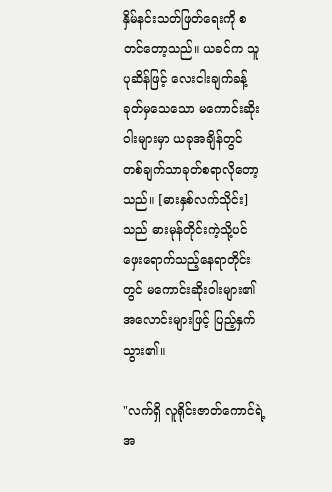နှိမ်နင်းသတ်ဖြတ်ရေးကို စတင်တော့သည်။ ယခင်က သူပုဆိန်ဖြင့် လေးငါးချက်ခန့်ခုတ်မှသေသော မကောင်းဆိုးဝါးများမှာ ယခုအချိန်တွင် တစ်ချက်သာခုတ်စရာလိုတော့သည်။ [ဓားနှစ်လက်သိုင်း]သည် ဓားမုန်တိုင်းကဲ့သို့ပင် ဖှေးရောက်သည့်နေရာတိုင်းတွင် မကောင်းဆိုးဝါးများ၏အလောင်းများဖြင့် ပြည့်နှက်သွား၏။

"လက်ရှိ လူရိုင်းဇာတ်ကောင်ရဲ့အ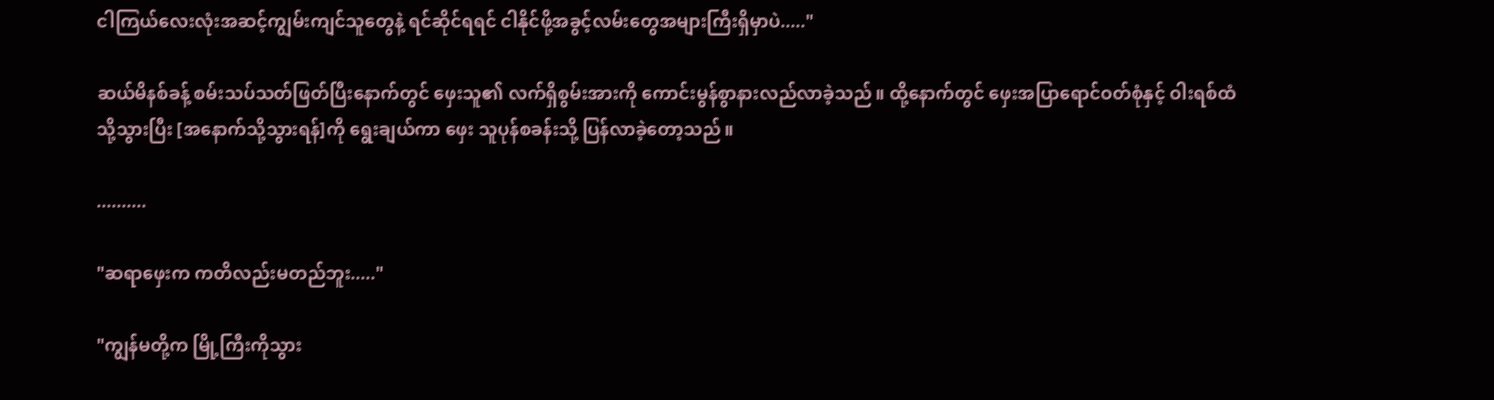ငါကြယ်လေးလုံးအဆင့်ကျွမ်းကျင်သူတွေနဲ့ ရင်ဆိုင်ရရင် ငါနိုင်ဖို့အခွင့်လမ်းတွေအများကြီးရှိမှာပဲ....."

ဆယ်မိနစ်ခန့် စမ်းသပ်သတ်ဖြတ်ပြီးနောက်တွင် ဖှေးသူ၏ လက်ရှိစွမ်းအားကို ကောင်းမွန်စွာနားလည်လာခဲ့သည်။ ထို့နောက်တွင် ဖှေးအပြာရောင်ဝတ်စုံနှင့် ဝါးရစ်ထံသို့သွားပြီး [အနောက်သို့သွားရန်]ကို ရွေးချယ်ကာ ဖှေး သူပုန်စခန်းသို့ ပြန်လာခဲ့တော့သည်။

..........

"ဆရာဖှေးက ကတိလည်းမတည်ဘူး....."

"ကျွန်မတို့က မြို့ကြီးကိုသွား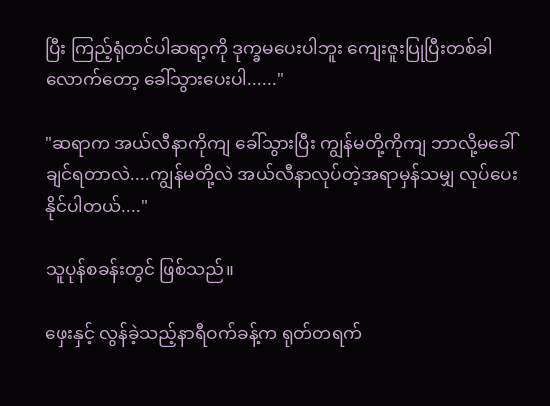ပြီး ကြည့်ရုံတင်ပါဆရာ့ကို ဒုက္ခမပေးပါဘူး ကျေးဇူးပြုပြီးတစ်ခါလောက်တော့ ခေါ်သွားပေးပါ......"

"ဆရာက အယ်လီနာကိုကျ ခေါ်သွားပြီး ကျွန်မတို့ကိုကျ ဘာလို့မခေါ်ချင်ရတာလဲ....ကျွန်မတို့လဲ အယ်လီနာလုပ်တဲ့အရာမှန်သမျှ လုပ်ပေးနိုင်ပါတယ်...."

သူပုန်စခန်းတွင် ဖြစ်သည်။

ဖှေးနှင့် လွန်ခဲ့သည့်နာရီဝက်ခန့်က ရုတ်တရက်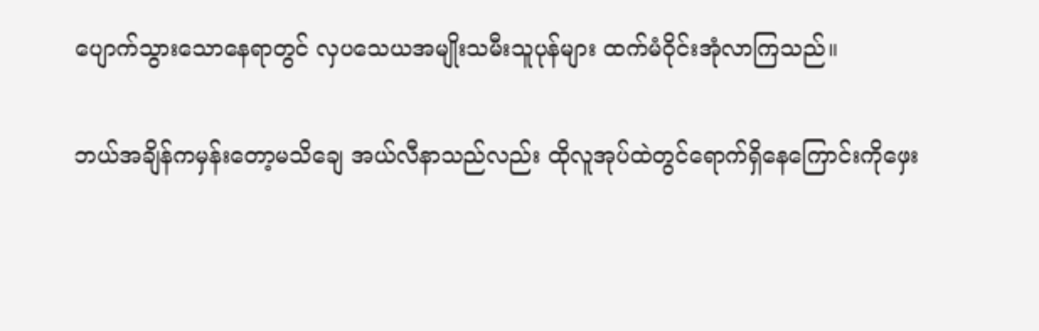ပျောက်သွားသောနေရာတွင် လှပသေယအမျိုးသမီးသူပုန်များ ထက်မံဝိုင်းအုံလာကြသည်။

ဘယ်အချိန်ကမှန်းတော့မသိချေ အယ်လီနာသည်လည်း ထိုလူအုပ်ထဲတွင်ရောက်ရှိနေကြောင်းကိုဖှေး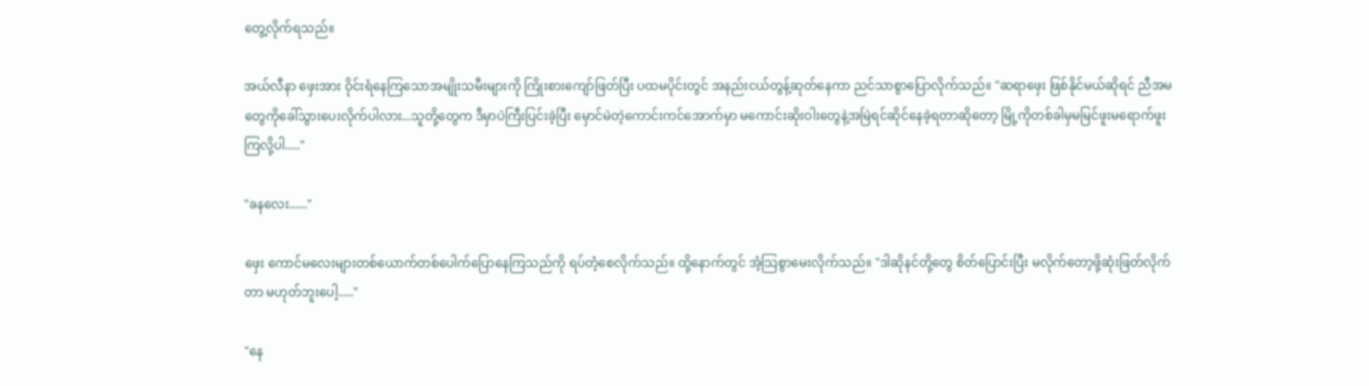တွေ့လိုက်ရသည်။

အယ်လီနာ ဖှေးအား ဝိုင်းရံနေကြသောအမျိုးသမီးများကို ကြိုးစားကျော်ဖြတ်ပြီး ပထမပိုင်းတွင် အနည်းငယ်တွန့်ဆုတ်နေကာ ညင်သာစွာပြောလိုက်သည်။ "ဆရာဖှေး ဖြစ်နိုင်မယ်ဆိုရင် ညီအမတွေကိုခေါ်သွားပေးလိုက်ပါလား...သူတို့တွေက ဒီမှာပဲကြီးပြင်းခဲ့ပြီး မှောင်မဲတဲ့ကောင်းကင်အောက်မှာ မကောင်းဆိုးဝါးတွေနဲ့အမြဲရင်ဆိုင်နေခဲ့ရတာဆိုတော့ မြို့ကိုတစ်ခါမှမမြင်ဖူးမရောက်ဖူးကြလို့ပါ....."

"ခနလေး......"

ဖှေး ကောင်မလေးများတစ်ယောက်တစ်ပေါက်ပြောနေကြသည်ကို ရပ်တံ့စေလိုက်သည်။ ထို့နောက်တွင် အံ့သြစွာမေးလိုက်သည်။ "ဒါဆိုနင်တို့တွေ စိတ်ပြောင်းပြီး မလိုက်တော့ဖို့ဆုံးဖြတ်လိုက်တာ မဟုတ်ဘူးပေါ့....."

"နေ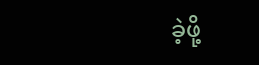ခဲ့ဖို့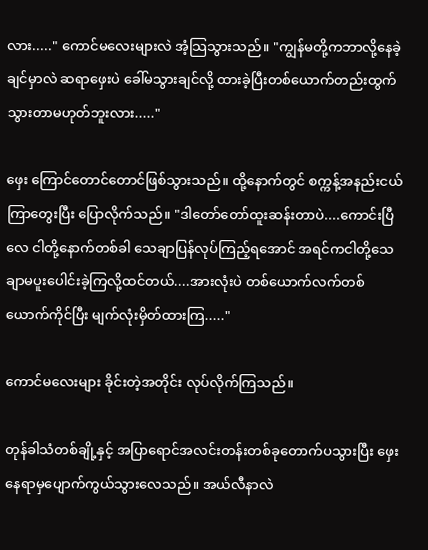လား....." ကောင်မလေးများလဲ အံ့သြသွားသည်။ "ကျွန်မတို့ကဘာလို့နေခဲ့ချင်မှာလဲ ဆရာဖှေးပဲ ခေါ်မသွားချင်လို့ ထားခဲ့ပြီးတစ်ယောက်တည်းထွက်သွားတာမဟုတ်ဘူးလား....."

ဖှေး ကြောင်တောင်တောင်ဖြစ်သွားသည်။ ထို့နောက်တွင် စက္ကန့်အနည်းငယ်ကြာတွေးပြီး ပြောလိုက်သည်။ "ဒါတော်တော်ထူးဆန်းတာပဲ....ကောင်းပြီလေ ငါတို့နောက်တစ်ခါ သေချာပြန်လုပ်ကြည့်ရအောင် အရင်ကငါတို့သေချာမပူးပေါင်းခဲ့ကြလို့ထင်တယ်....အားလုံးပဲ တစ်ယောက်လက်တစ်ယောက်ကိုင်ပြီး မျက်လုံးမှိတ်ထားကြ....."

ကောင်မလေးများ ခိုင်းတဲ့အတိုင်း လုပ်လိုက်ကြသည်။

တုန်ခါသံတစ်ချို့နှင့် အပြာရောင်အလင်းတန်းတစ်ခုတောက်ပသွားပြီး ဖှေးနေရာမှပျောက်ကွယ်သွားလေသည်။ အယ်လီနာလဲ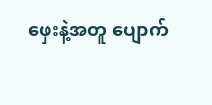ဖှေးနဲ့အတူ ပျောက်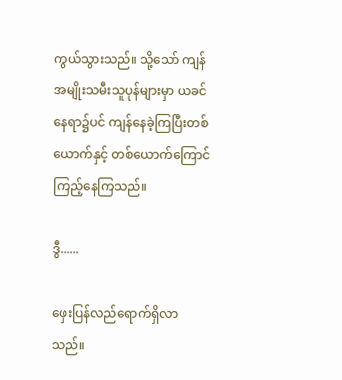ကွယ်သွားသည်။ သို့သော် ကျန်အမျိုးသမီးသူပုန်များမှာ ယခင်နေရာ၌ပင် ကျန်နေခဲ့ကြပြီးတစ်ယောက်နှင့် တစ်ယောက်ကြောင်ကြည့်နေကြသည်။

ဒွီ......

ဖှေးပြန်လည်ရောက်ရှိလာသည်။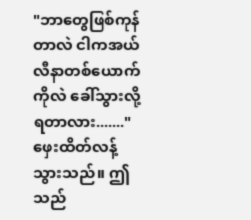"ဘာတွေဖြစ်ကုန်တာလဲ ငါကအယ်လီနာတစ်ယောက်ကိုလဲ ခေါ်သွားလို့ရတာလား......." ဖှေးထိတ်လန့်သွားသည်။ ဤသည်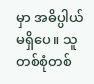မှာ အဓိပ္ပါယ်မရှိပေ။ သူတစ်စုံတစ်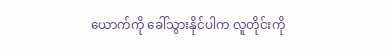ယောက်ကို ခေါ်သွားနိုင်ပါက လူတိုင်းကို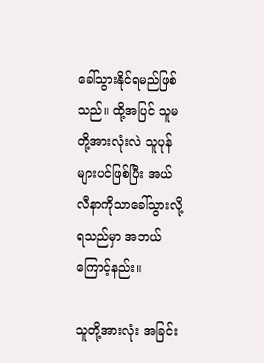ခေါ်သွားနိုင်ရမည်ဖြစ်သည်။ ထို့အပြင် သူမတို့အားလုံးလဲ သူပုန်များပင်ဖြစ်ပြီး အယ်လီနာကိုသာခေါ်သွားလို့ရသည်မှာ အဘယ်ကြောင့်နည်း။

သူတို့အားလုံး အခြင်း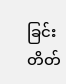ခြင်းတိတ်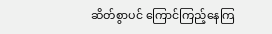ဆိတ်စွာပင် ကြောင်ကြည့်နေကြ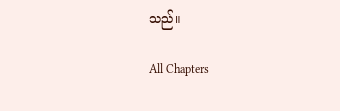သည်။

All Chapters